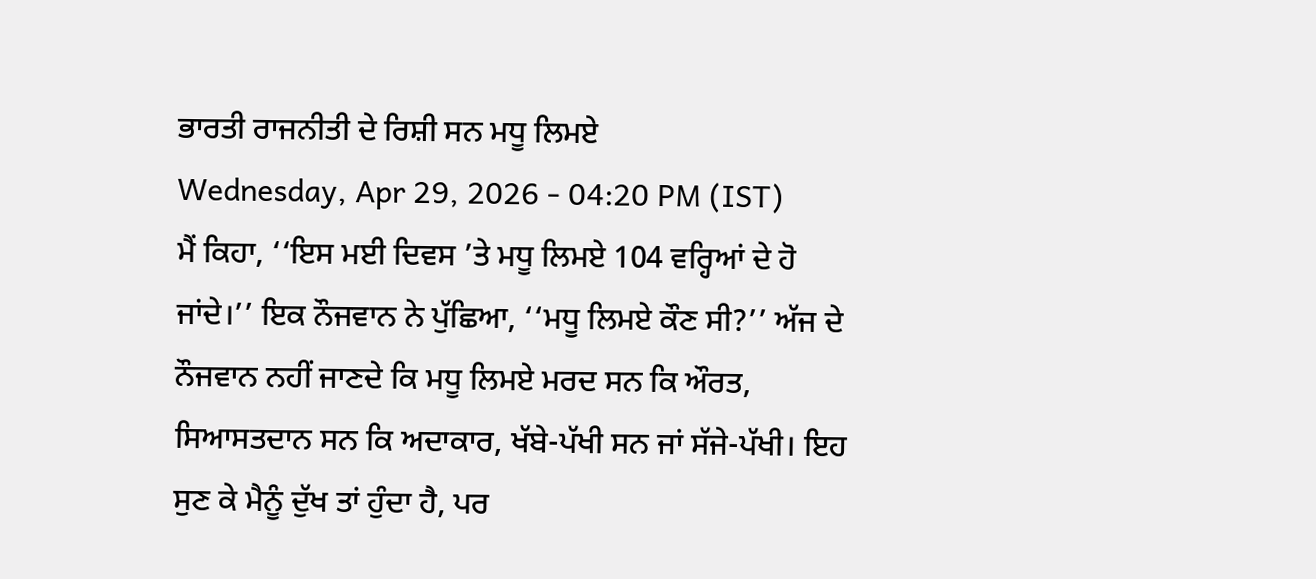ਭਾਰਤੀ ਰਾਜਨੀਤੀ ਦੇ ਰਿਸ਼ੀ ਸਨ ਮਧੂ ਲਿਮਏ
Wednesday, Apr 29, 2026 - 04:20 PM (IST)
ਮੈਂ ਕਿਹਾ, ‘‘ਇਸ ਮਈ ਦਿਵਸ ’ਤੇ ਮਧੂ ਲਿਮਏ 104 ਵਰ੍ਹਿਆਂ ਦੇ ਹੋ ਜਾਂਦੇ।’’ ਇਕ ਨੌਜਵਾਨ ਨੇ ਪੁੱਛਿਆ, ‘‘ਮਧੂ ਲਿਮਏ ਕੌਣ ਸੀ?’’ ਅੱਜ ਦੇ ਨੌਜਵਾਨ ਨਹੀਂ ਜਾਣਦੇ ਕਿ ਮਧੂ ਲਿਮਏ ਮਰਦ ਸਨ ਕਿ ਔਰਤ, ਸਿਆਸਤਦਾਨ ਸਨ ਕਿ ਅਦਾਕਾਰ, ਖੱਬੇ-ਪੱਖੀ ਸਨ ਜਾਂ ਸੱਜੇ-ਪੱਖੀ। ਇਹ ਸੁਣ ਕੇ ਮੈਨੂੰ ਦੁੱਖ ਤਾਂ ਹੁੰਦਾ ਹੈ, ਪਰ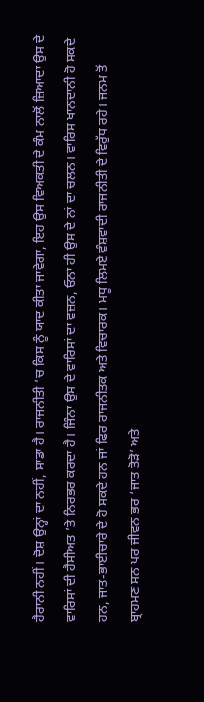ਹੈਰਾਨੀ ਨਹੀਂ। ਦੋਸ਼ ਉਨ੍ਹਾਂ ਦਾ ਨਹੀਂ, ਸਾਡਾ ਹੈ। ਰਾਜਨੀਤੀ ’ਚ ਕਿਸ ਨੂੰ ਯਾਦ ਕੀਤਾ ਜਾਵੇਗਾ, ਇਹ ਉਸ ਵਿਅਕਤੀ ਦੇ ਕੰਮ ਨਾਲੋਂ ਜ਼ਿਆਦਾ ਉਸ ਦੇ ਵਾਰਿਸਾਂ ਦੀ ਹੈਸੀਅਤ ’ਤੇ ਨਿਰਭਰ ਕਰਦਾ ਹੈ। ਜਿੰਨਾ ਉਸ ਦੇ ਵਾਰਿਸਾਂ ਦਾ ਵਜ਼ਨ, ਓਨਾ ਹੀ ਉਸ ਦੇ ਨਾਂ ਦਾ ਚਲਨ। ਵਾਰਿਸ ਖਾਨਦਾਨੀ ਹੋ ਸਕਦੇ ਹਨ, ਜਾਤ-ਭਾਈਚਾਰੇ ਦੇ ਹੋ ਸਕਦੇ ਹਨ ਜਾਂ ਫਿਰ ਰਾਜਨੀਤਕ ਅਤੇ ਵਿਚਾਰਕ। ਮਧੂ ਲਿਮਏ ਵੰਸ਼ਵਾਦੀ ਰਾਜਨੀਤੀ ਦੇ ਵਿਰੁੱਧ ਰਹੇ। ਜਨਮ ਤੋਂ ਬ੍ਰਾਹਮਣ ਸਨ ਪਰ ਜੀਵਨ ਭਰ ‘ਜਾਤ ਤੋੜੋ’ ਅਤੇ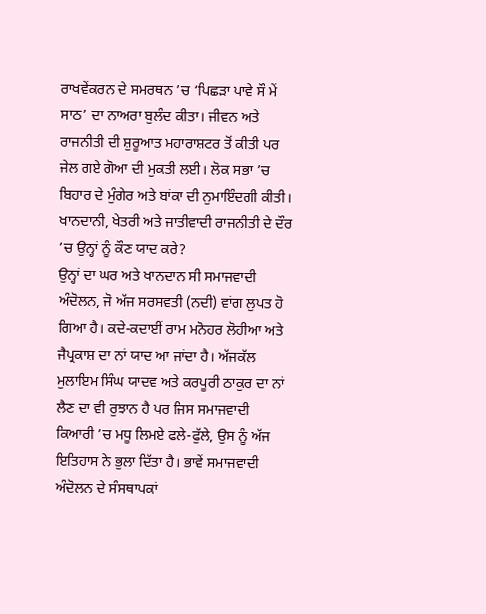ਰਾਖਵੇਂਕਰਨ ਦੇ ਸਮਰਥਨ ’ਚ ‘ਪਿਛੜਾ ਪਾਵੇ ਸੌ ਮੇਂ ਸਾਠ’ ਦਾ ਨਾਅਰਾ ਬੁਲੰਦ ਕੀਤਾ। ਜੀਵਨ ਅਤੇ ਰਾਜਨੀਤੀ ਦੀ ਸ਼ੁਰੂਆਤ ਮਹਾਰਾਸ਼ਟਰ ਤੋਂ ਕੀਤੀ ਪਰ ਜੇਲ ਗਏ ਗੋਆ ਦੀ ਮੁਕਤੀ ਲਈ। ਲੋਕ ਸਭਾ ’ਚ ਬਿਹਾਰ ਦੇ ਮੁੰਗੇਰ ਅਤੇ ਬਾਂਕਾ ਦੀ ਨੁਮਾਇੰਦਗੀ ਕੀਤੀ। ਖਾਨਦਾਨੀ, ਖੇਤਰੀ ਅਤੇ ਜਾਤੀਵਾਦੀ ਰਾਜਨੀਤੀ ਦੇ ਦੌਰ ’ਚ ਉਨ੍ਹਾਂ ਨੂੰ ਕੌਣ ਯਾਦ ਕਰੇ?
ਉਨ੍ਹਾਂ ਦਾ ਘਰ ਅਤੇ ਖਾਨਦਾਨ ਸੀ ਸਮਾਜਵਾਦੀ ਅੰਦੋਲਨ, ਜੋ ਅੱਜ ਸਰਸਵਤੀ (ਨਦੀ) ਵਾਂਗ ਲੁਪਤ ਹੋ ਗਿਆ ਹੈ। ਕਦੇ-ਕਦਾਈਂ ਰਾਮ ਮਨੋਹਰ ਲੋਹੀਆ ਅਤੇ ਜੈਪ੍ਰਕਾਸ਼ ਦਾ ਨਾਂ ਯਾਦ ਆ ਜਾਂਦਾ ਹੈ। ਅੱਜਕੱਲ ਮੁਲਾਇਮ ਸਿੰਘ ਯਾਦਵ ਅਤੇ ਕਰਪੂਰੀ ਠਾਕੁਰ ਦਾ ਨਾਂ ਲੈਣ ਦਾ ਵੀ ਰੁਝਾਨ ਹੈ ਪਰ ਜਿਸ ਸਮਾਜਵਾਦੀ ਕਿਆਰੀ ’ਚ ਮਧੂ ਲਿਮਏ ਫਲੇ-ਫੁੱਲੇ, ਉਸ ਨੂੰ ਅੱਜ ਇਤਿਹਾਸ ਨੇ ਭੁਲਾ ਦਿੱਤਾ ਹੈ। ਭਾਵੇਂ ਸਮਾਜਵਾਦੀ ਅੰਦੋਲਨ ਦੇ ਸੰਸਥਾਪਕਾਂ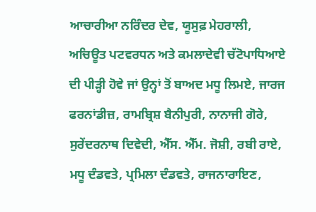ਆਚਾਰੀਆ ਨਰਿੰਦਰ ਦੇਵ, ਯੂਸੁਫ਼ ਮੇਹਰਾਲੀ, ਅਚਿਊਤ ਪਟਵਰਧਨ ਅਤੇ ਕਮਲਾਦੇਵੀ ਚੱਟੋਪਾਧਿਆਏ ਦੀ ਪੀੜ੍ਹੀ ਹੋਵੇ ਜਾਂ ਉਨ੍ਹਾਂ ਤੋਂ ਬਾਅਦ ਮਧੂ ਲਿਮਏ, ਜਾਰਜ ਫਰਨਾਂਡੀਜ਼, ਰਾਮਬ੍ਰਿਸ਼ ਬੈਨੀਪੁਰੀ, ਨਾਨਾਜੀ ਗੋਰੇ, ਸੁਰੇਂਦਰਨਾਥ ਦਿਵੇਦੀ, ਐੱਸ. ਐੱਮ. ਜੋਸ਼ੀ, ਰਬੀ ਰਾਏ, ਮਧੂ ਦੰਡਵਤੇ, ਪ੍ਰਮਿਲਾ ਦੰਡਵਤੇ, ਰਾਜਨਾਰਾਇਣ,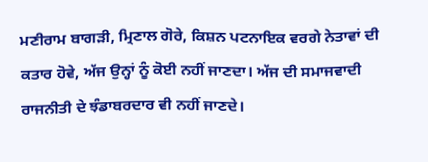ਮਣੀਰਾਮ ਬਾਗੜੀ, ਮ੍ਰਿਣਾਲ ਗੋਰੇ, ਕਿਸ਼ਨ ਪਟਨਾਇਕ ਵਰਗੇ ਨੇਤਾਵਾਂ ਦੀ ਕਤਾਰ ਹੋਵੇ, ਅੱਜ ਉਨ੍ਹਾਂ ਨੂੰ ਕੋਈ ਨਹੀਂ ਜਾਣਦਾ। ਅੱਜ ਦੀ ਸਮਾਜਵਾਦੀ ਰਾਜਨੀਤੀ ਦੇ ਝੰਡਾਬਰਦਾਰ ਵੀ ਨਹੀਂ ਜਾਣਦੇ।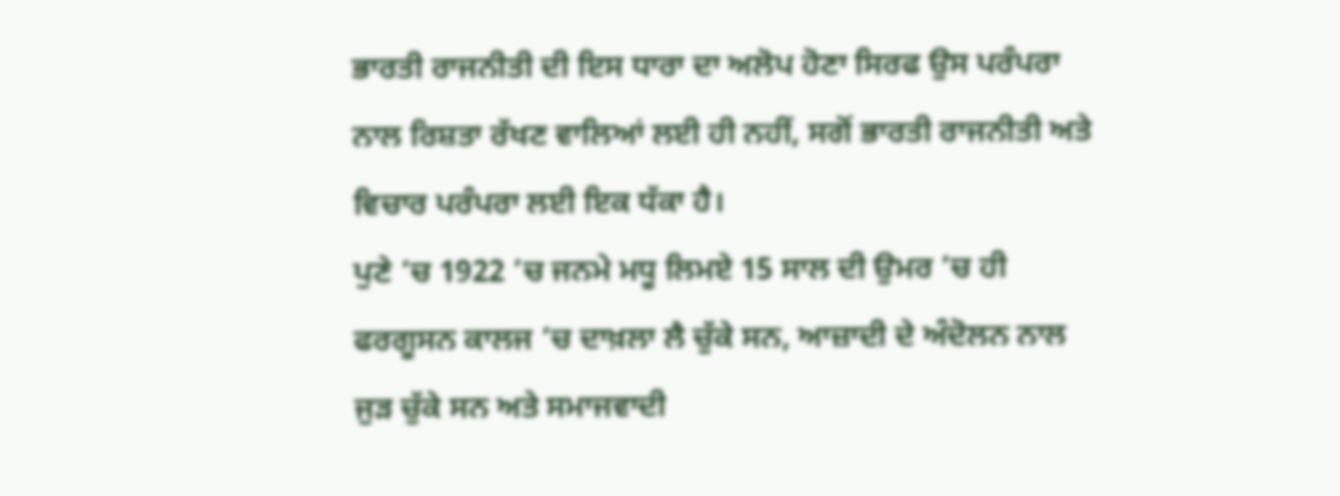ਭਾਰਤੀ ਰਾਜਨੀਤੀ ਦੀ ਇਸ ਧਾਰਾ ਦਾ ਅਲੋਪ ਹੋਣਾ ਸਿਰਫ ਉਸ ਪਰੰਪਰਾ ਨਾਲ ਰਿਸ਼ਤਾ ਰੱਖਣ ਵਾਲਿਆਂ ਲਈ ਹੀ ਨਹੀਂ, ਸਗੋਂ ਭਾਰਤੀ ਰਾਜਨੀਤੀ ਅਤੇ ਵਿਚਾਰ ਪਰੰਪਰਾ ਲਈ ਇਕ ਧੱਕਾ ਹੈ।
ਪੁਣੇ ’ਚ 1922 ’ਚ ਜਨਮੇ ਮਧੂ ਲਿਮਏ 15 ਸਾਲ ਦੀ ਉਮਰ ’ਚ ਹੀ ਫਰਗੂਸਨ ਕਾਲਜ ’ਚ ਦਾਖ਼ਲਾ ਲੈ ਚੁੱਕੇ ਸਨ, ਆਜ਼ਾਦੀ ਦੇ ਅੰਦੋਲਨ ਨਾਲ ਜੁੜ ਚੁੱਕੇ ਸਨ ਅਤੇ ਸਮਾਜਵਾਦੀ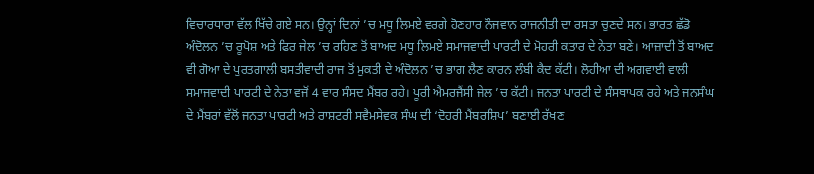ਵਿਚਾਰਧਾਰਾ ਵੱਲ ਖਿੱਚੇ ਗਏ ਸਨ। ਉਨ੍ਹਾਂ ਦਿਨਾਂ ’ਚ ਮਧੂ ਲਿਮਏ ਵਰਗੇ ਹੋਣਹਾਰ ਨੌਜਵਾਨ ਰਾਜਨੀਤੀ ਦਾ ਰਸਤਾ ਚੁਣਦੇ ਸਨ। ਭਾਰਤ ਛੱਡੋ ਅੰਦੋਲਨ ’ਚ ਰੂਪੋਸ਼ ਅਤੇ ਫਿਰ ਜੇਲ ’ਚ ਰਹਿਣ ਤੋਂ ਬਾਅਦ ਮਧੂ ਲਿਮਏ ਸਮਾਜਵਾਦੀ ਪਾਰਟੀ ਦੇ ਮੋਹਰੀ ਕਤਾਰ ਦੇ ਨੇਤਾ ਬਣੇ। ਆਜ਼ਾਦੀ ਤੋਂ ਬਾਅਦ ਵੀ ਗੋਆ ਦੇ ਪੁਰਤਗਾਲੀ ਬਸਤੀਵਾਦੀ ਰਾਜ ਤੋਂ ਮੁਕਤੀ ਦੇ ਅੰਦੋਲਨ ’ਚ ਭਾਗ ਲੈਣ ਕਾਰਨ ਲੰਬੀ ਕੈਦ ਕੱਟੀ। ਲੋਹੀਆ ਦੀ ਅਗਵਾਈ ਵਾਲੀ ਸਮਾਜਵਾਦੀ ਪਾਰਟੀ ਦੇ ਨੇਤਾ ਵਜੋਂ 4 ਵਾਰ ਸੰਸਦ ਮੈਂਬਰ ਰਹੇ। ਪੂਰੀ ਐਮਰਜੈਂਸੀ ਜੇਲ ’ਚ ਕੱਟੀ। ਜਨਤਾ ਪਾਰਟੀ ਦੇ ਸੰਸਥਾਪਕ ਰਹੇ ਅਤੇ ਜਨਸੰਘ ਦੇ ਮੈਂਬਰਾਂ ਵੱਲੋਂ ਜਨਤਾ ਪਾਰਟੀ ਅਤੇ ਰਾਸ਼ਟਰੀ ਸਵੈਮਸੇਵਕ ਸੰਘ ਦੀ ‘ਦੋਹਰੀ ਮੈਂਬਰਸ਼ਿਪ’ ਬਣਾਈ ਰੱਖਣ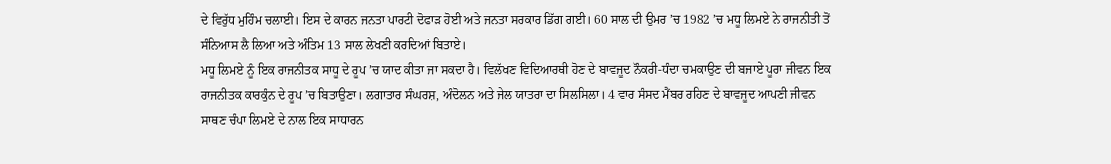ਦੇ ਵਿਰੁੱਧ ਮੁਹਿੰਮ ਚਲਾਈ। ਇਸ ਦੇ ਕਾਰਨ ਜਨਤਾ ਪਾਰਟੀ ਦੋਫਾੜ ਹੋਈ ਅਤੇ ਜਨਤਾ ਸਰਕਾਰ ਡਿੱਗ ਗਈ। 60 ਸਾਲ ਦੀ ਉਮਰ ’ਚ 1982 ’ਚ ਮਧੂ ਲਿਮਏ ਨੇ ਰਾਜਨੀਤੀ ਤੋਂ ਸੰਨਿਆਸ ਲੈ ਲਿਆ ਅਤੇ ਅੰਤਿਮ 13 ਸਾਲ ਲੇਖਣੀ ਕਰਦਿਆਂ ਬਿਤਾਏ।
ਮਧੂ ਲਿਮਏ ਨੂੰ ਇਕ ਰਾਜਨੀਤਕ ਸਾਧੂ ਦੇ ਰੂਪ ’ਚ ਯਾਦ ਕੀਤਾ ਜਾ ਸਕਦਾ ਹੈ। ਵਿਲੱਖਣ ਵਿਦਿਆਰਥੀ ਹੋਣ ਦੇ ਬਾਵਜੂਦ ਨੌਕਰੀ-ਧੰਦਾ ਚਮਕਾਉਣ ਦੀ ਬਜਾਏ ਪੂਰਾ ਜੀਵਨ ਇਕ ਰਾਜਨੀਤਕ ਕਾਰਕੁੰਨ ਦੇ ਰੂਪ ’ਚ ਬਿਤਾਉਣਾ। ਲਗਾਤਾਰ ਸੰਘਰਸ਼, ਅੰਦੋਲਨ ਅਤੇ ਜੇਲ ਯਾਤਰਾ ਦਾ ਸਿਲਸਿਲਾ। 4 ਵਾਰ ਸੰਸਦ ਮੈਂਬਰ ਰਹਿਣ ਦੇ ਬਾਵਜੂਦ ਆਪਣੀ ਜੀਵਨ ਸਾਥਣ ਚੰਪਾ ਲਿਮਏ ਦੇ ਨਾਲ ਇਕ ਸਾਧਾਰਨ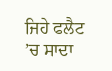ਜਿਹੇ ਫਲੈਟ ’ਚ ਸਾਦਾ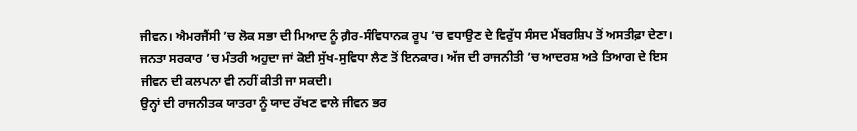ਜੀਵਨ। ਐਮਰਜੈਂਸੀ ’ਚ ਲੋਕ ਸਭਾ ਦੀ ਮਿਆਦ ਨੂੰ ਗ਼ੈਰ-ਸੰਵਿਧਾਨਕ ਰੂਪ ’ਚ ਵਧਾਉਣ ਦੇ ਵਿਰੁੱਧ ਸੰਸਦ ਮੈਂਬਰਸ਼ਿਪ ਤੋਂ ਅਸਤੀਫ਼ਾ ਦੇਣਾ। ਜਨਤਾ ਸਰਕਾਰ ’ਚ ਮੰਤਰੀ ਅਹੁਦਾ ਜਾਂ ਕੋਈ ਸੁੱਖ-ਸੁਵਿਧਾ ਲੈਣ ਤੋਂ ਇਨਕਾਰ। ਅੱਜ ਦੀ ਰਾਜਨੀਤੀ ’ਚ ਆਦਰਸ਼ ਅਤੇ ਤਿਆਗ ਦੇ ਇਸ ਜੀਵਨ ਦੀ ਕਲਪਨਾ ਵੀ ਨਹੀਂ ਕੀਤੀ ਜਾ ਸਕਦੀ।
ਉਨ੍ਹਾਂ ਦੀ ਰਾਜਨੀਤਕ ਯਾਤਰਾ ਨੂੰ ਯਾਦ ਰੱਖਣ ਵਾਲੇ ਜੀਵਨ ਭਰ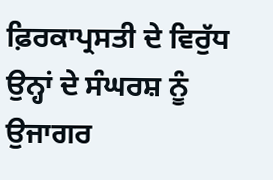ਫ਼ਿਰਕਾਪ੍ਰਸਤੀ ਦੇ ਵਿਰੁੱਧ ਉਨ੍ਹਾਂ ਦੇ ਸੰਘਰਸ਼ ਨੂੰ ਉਜਾਗਰ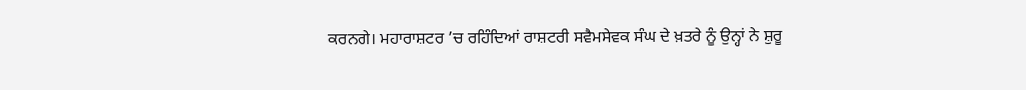ਕਰਨਗੇ। ਮਹਾਰਾਸ਼ਟਰ ’ਚ ਰਹਿੰਦਿਆਂ ਰਾਸ਼ਟਰੀ ਸਵੈਮਸੇਵਕ ਸੰਘ ਦੇ ਖ਼ਤਰੇ ਨੂੰ ਉਨ੍ਹਾਂ ਨੇ ਸ਼ੁਰੂ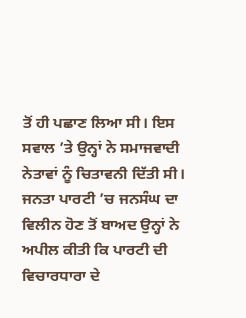ਤੋਂ ਹੀ ਪਛਾਣ ਲਿਆ ਸੀ। ਇਸ ਸਵਾਲ ’ਤੇ ਉਨ੍ਹਾਂ ਨੇ ਸਮਾਜਵਾਦੀ ਨੇਤਾਵਾਂ ਨੂੰ ਚਿਤਾਵਨੀ ਦਿੱਤੀ ਸੀ। ਜਨਤਾ ਪਾਰਟੀ ’ਚ ਜਨਸੰਘ ਦਾ ਵਿਲੀਨ ਹੋਣ ਤੋਂ ਬਾਅਦ ਉਨ੍ਹਾਂ ਨੇ ਅਪੀਲ ਕੀਤੀ ਕਿ ਪਾਰਟੀ ਦੀ ਵਿਚਾਰਧਾਰਾ ਦੇ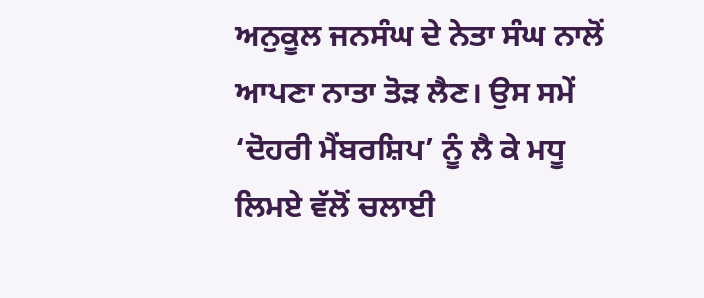ਅਨੁਕੂਲ ਜਨਸੰਘ ਦੇ ਨੇਤਾ ਸੰਘ ਨਾਲੋਂ ਆਪਣਾ ਨਾਤਾ ਤੋੜ ਲੈਣ। ਉਸ ਸਮੇਂ ‘ਦੋਹਰੀ ਮੈਂਬਰਸ਼ਿਪ’ ਨੂੰ ਲੈ ਕੇ ਮਧੂ ਲਿਮਏ ਵੱਲੋਂ ਚਲਾਈ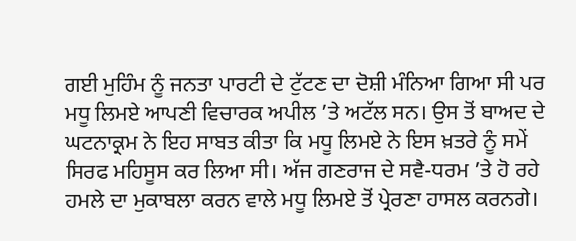ਗਈ ਮੁਹਿੰਮ ਨੂੰ ਜਨਤਾ ਪਾਰਟੀ ਦੇ ਟੁੱਟਣ ਦਾ ਦੋਸ਼ੀ ਮੰਨਿਆ ਗਿਆ ਸੀ ਪਰ ਮਧੂ ਲਿਮਏ ਆਪਣੀ ਵਿਚਾਰਕ ਅਪੀਲ ’ਤੇ ਅਟੱਲ ਸਨ। ਉਸ ਤੋਂ ਬਾਅਦ ਦੇ ਘਟਨਾਕ੍ਰਮ ਨੇ ਇਹ ਸਾਬਤ ਕੀਤਾ ਕਿ ਮਧੂ ਲਿਮਏ ਨੇ ਇਸ ਖ਼ਤਰੇ ਨੂੰ ਸਮੇਂ ਸਿਰਫ ਮਹਿਸੂਸ ਕਰ ਲਿਆ ਸੀ। ਅੱਜ ਗਣਰਾਜ ਦੇ ਸਵੈ-ਧਰਮ ’ਤੇ ਹੋ ਰਹੇ ਹਮਲੇ ਦਾ ਮੁਕਾਬਲਾ ਕਰਨ ਵਾਲੇ ਮਧੂ ਲਿਮਏ ਤੋਂ ਪ੍ਰੇਰਣਾ ਹਾਸਲ ਕਰਨਗੇ।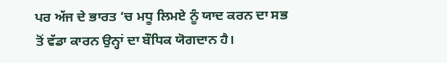ਪਰ ਅੱਜ ਦੇ ਭਾਰਤ ’ਚ ਮਧੂ ਲਿਮਏ ਨੂੰ ਯਾਦ ਕਰਨ ਦਾ ਸਭ ਤੋਂ ਵੱਡਾ ਕਾਰਨ ਉਨ੍ਹਾਂ ਦਾ ਬੌਧਿਕ ਯੋਗਦਾਨ ਹੈ।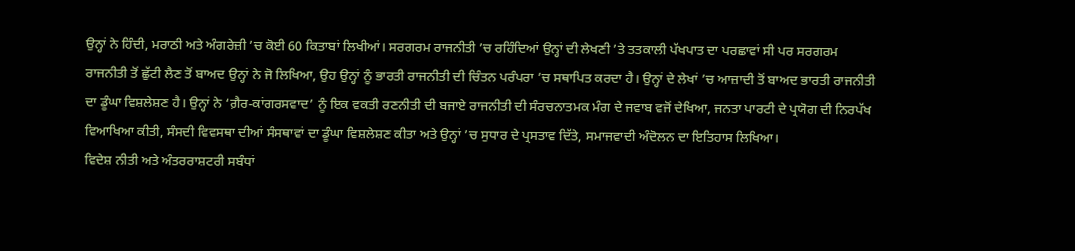ਉਨ੍ਹਾਂ ਨੇ ਹਿੰਦੀ, ਮਰਾਠੀ ਅਤੇ ਅੰਗਰੇਜ਼ੀ ’ਚ ਕੋਈ 60 ਕਿਤਾਬਾਂ ਲਿਖੀਆਂ। ਸਰਗਰਮ ਰਾਜਨੀਤੀ ’ਚ ਰਹਿੰਦਿਆਂ ਉਨ੍ਹਾਂ ਦੀ ਲੇਖਣੀ ’ਤੇ ਤਤਕਾਲੀ ਪੱਖਪਾਤ ਦਾ ਪਰਛਾਵਾਂ ਸੀ ਪਰ ਸਰਗਰਮ ਰਾਜਨੀਤੀ ਤੋਂ ਛੁੱਟੀ ਲੈਣ ਤੋਂ ਬਾਅਦ ਉਨ੍ਹਾਂ ਨੇ ਜੋ ਲਿਖਿਆ, ਉਹ ਉਨ੍ਹਾਂ ਨੂੰ ਭਾਰਤੀ ਰਾਜਨੀਤੀ ਦੀ ਚਿੰਤਨ ਪਰੰਪਰਾ ’ਚ ਸਥਾਪਿਤ ਕਰਦਾ ਹੈ। ਉਨ੍ਹਾਂ ਦੇ ਲੇਖਾਂ ’ਚ ਆਜ਼ਾਦੀ ਤੋਂ ਬਾਅਦ ਭਾਰਤੀ ਰਾਜਨੀਤੀ ਦਾ ਡੂੰਘਾ ਵਿਸ਼ਲੇਸ਼ਣ ਹੈ। ਉਨ੍ਹਾਂ ਨੇ ‘ਗ਼ੈਰ-ਕਾਂਗਰਸਵਾਦ’ ਨੂੰ ਇਕ ਵਕਤੀ ਰਣਨੀਤੀ ਦੀ ਬਜਾਏ ਰਾਜਨੀਤੀ ਦੀ ਸੰਰਚਨਾਤਮਕ ਮੰਗ ਦੇ ਜਵਾਬ ਵਜੋਂ ਦੇਖਿਆ, ਜਨਤਾ ਪਾਰਟੀ ਦੇ ਪ੍ਰਯੋਗ ਦੀ ਨਿਰਪੱਖ ਵਿਆਖਿਆ ਕੀਤੀ, ਸੰਸਦੀ ਵਿਵਸਥਾ ਦੀਆਂ ਸੰਸਥਾਵਾਂ ਦਾ ਡੂੰਘਾ ਵਿਸ਼ਲੇਸ਼ਣ ਕੀਤਾ ਅਤੇ ਉਨ੍ਹਾਂ ’ਚ ਸੁਧਾਰ ਦੇ ਪ੍ਰਸਤਾਵ ਦਿੱਤੇ, ਸਮਾਜਵਾਦੀ ਅੰਦੋਲਨ ਦਾ ਇਤਿਹਾਸ ਲਿਖਿਆ।
ਵਿਦੇਸ਼ ਨੀਤੀ ਅਤੇ ਅੰਤਰਰਾਸ਼ਟਰੀ ਸਬੰਧਾਂ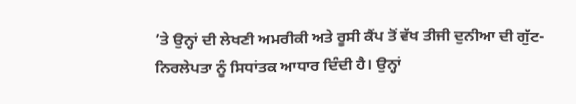’ਤੇ ਉਨ੍ਹਾਂ ਦੀ ਲੇਖਣੀ ਅਮਰੀਕੀ ਅਤੇ ਰੂਸੀ ਕੈਂਪ ਤੋਂ ਵੱਖ ਤੀਜੀ ਦੁਨੀਆ ਦੀ ਗੁੱਟ-ਨਿਰਲੇਪਤਾ ਨੂੰ ਸਿਧਾਂਤਕ ਆਧਾਰ ਦਿੰਦੀ ਹੈ। ਉਨ੍ਹਾਂ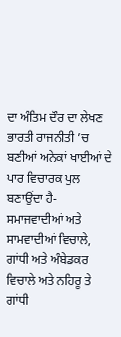ਦਾ ਅੰਤਿਮ ਦੌਰ ਦਾ ਲੇਖਣ ਭਾਰਤੀ ਰਾਜਨੀਤੀ ’ਚ ਬਣੀਆਂ ਅਨੇਕਾਂ ਖਾਈਆਂ ਦੇ ਪਾਰ ਵਿਚਾਰਕ ਪੁਲ ਬਣਾਉਂਦਾ ਹੈ- ਸਮਾਜਵਾਦੀਆਂ ਅਤੇ ਸਾਮਵਾਦੀਆਂ ਵਿਚਾਲੇ, ਗਾਂਧੀ ਅਤੇ ਅੰਬੇਡਕਰ ਵਿਚਾਲੇ ਅਤੇ ਨਹਿਰੂ ਤੇ ਗਾਂਧੀ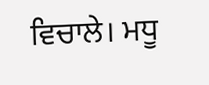ਵਿਚਾਲੇ। ਮਧੂ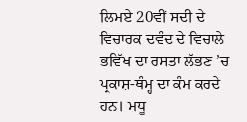ਲਿਮਏ 20ਵੀਂ ਸਦੀ ਦੇ ਵਿਚਾਰਕ ਦਵੰਦ ਦੇ ਵਿਚਾਲੇ ਭਵਿੱਖ ਦਾ ਰਸਤਾ ਲੱਭਣ ’ਚ ਪ੍ਰਕਾਸ਼-ਥੰਮ੍ਹ ਦਾ ਕੰਮ ਕਰਦੇ ਹਨ। ਮਧੂ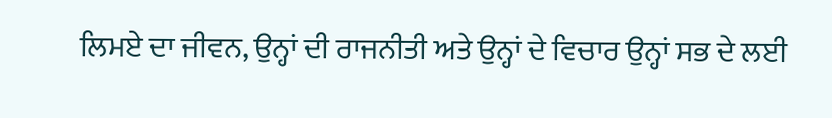ਲਿਮਏ ਦਾ ਜੀਵਨ, ਉਨ੍ਹਾਂ ਦੀ ਰਾਜਨੀਤੀ ਅਤੇ ਉਨ੍ਹਾਂ ਦੇ ਵਿਚਾਰ ਉਨ੍ਹਾਂ ਸਭ ਦੇ ਲਈ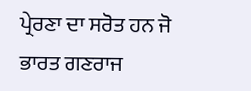ਪ੍ਰੇਰਣਾ ਦਾ ਸਰੋਤ ਹਨ ਜੋ ਭਾਰਤ ਗਣਰਾਜ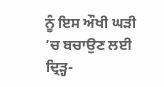ਨੂੰ ਇਸ ਔਖੀ ਘੜੀ ’ਚ ਬਚਾਉਣ ਲਈ ਦ੍ਰਿੜ੍ਹ-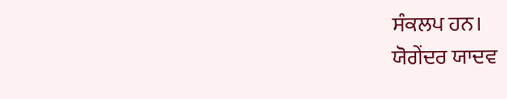ਸੰਕਲਪ ਹਨ।
ਯੋਗੇਂਦਰ ਯਾਦਵ